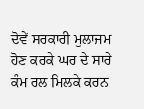ਦੋਵੇਂ ਸਰਕਾਰੀ ਮੁਲਾਜਮ ਹੋਣ ਕਰਕੇ ਘਰ ਦੇ ਸਾਰੇ ਕੰਮ ਰਲ ਮਿਲਕੇ ਕਰਨ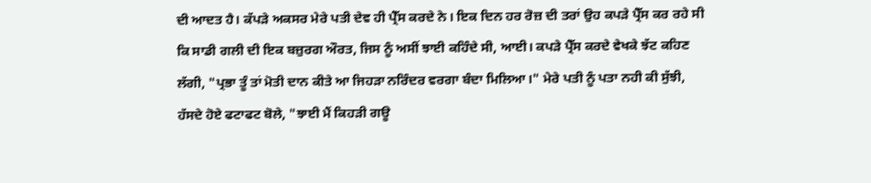ਦੀ ਆਦਤ ਹੈ। ਕੱਪੜੇ ਅਕਸਰ ਮੇਰੇ ਪਤੀ ਦੇਵ ਹੀ ਪ੍ਰੈੱਸ ਕਰਦੇ ਨੇ। ਇਕ ਦਿਨ ਹਰ ਰੋਜ਼ ਦੀ ਤਰਾਂ ਉਹ ਕਪੜੇ ਪ੍ਰੈੱਸ ਕਰ ਰਹੇ ਸੀ ਕਿ ਸਾਡੀ ਗਲੀ ਦੀ ਇਕ ਬਜ਼ੁਰਗ ਔਰਤ, ਜਿਸ ਨੂੰ ਅਸੀਂ ਝਾਈ ਕਹਿੰਦੇ ਸੀ, ਆਈ। ਕਪੜੇ ਪ੍ਰੈੱਸ ਕਰਦੇ ਵੇਖਕੇ ਝੱਟ ਕਹਿਣ ਲੱਗੀ, "ਪ੍ਰਭਾ ਤੂੰ ਤਾਂ ਮੋਤੀ ਦਾਨ ਕੀਤੇ ਆ ਜਿਹੜਾ ਨਰਿੰਦਰ ਵਰਗਾ ਬੰਦਾ ਮਿਲਿਆ।" ਮੇਰੇ ਪਤੀ ਨੂੰ ਪਤਾ ਨਹੀ ਕੀ ਸੁੱਝੀ, ਹੱਸਦੇ ਹੋਏ ਫਟਾਫਟ ਬੋਲੇ, "ਝਾਈ ਮੈਂ ਕਿਹੜੀ ਗਊ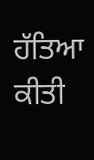ਹੱਤਿਆ ਕੀਤੀ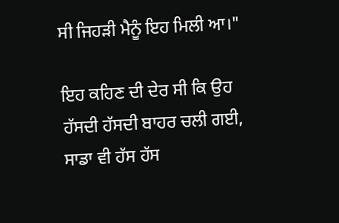ਸੀ ਜਿਹੜੀ ਮੈਨੂੰ ਇਹ ਮਿਲੀ ਆ।"

ਇਹ ਕਹਿਣ ਦੀ ਦੇਰ ਸੀ ਕਿ ਉਹ ਹੱਸਦੀ ਹੱਸਦੀ ਬਾਹਰ ਚਲੀ ਗਈ, ਸਾਡਾ ਵੀ ਹੱਸ ਹੱਸ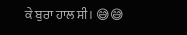ਕੇ ਬੁਰਾ ਹਾਲ ਸੀ। 😅😅